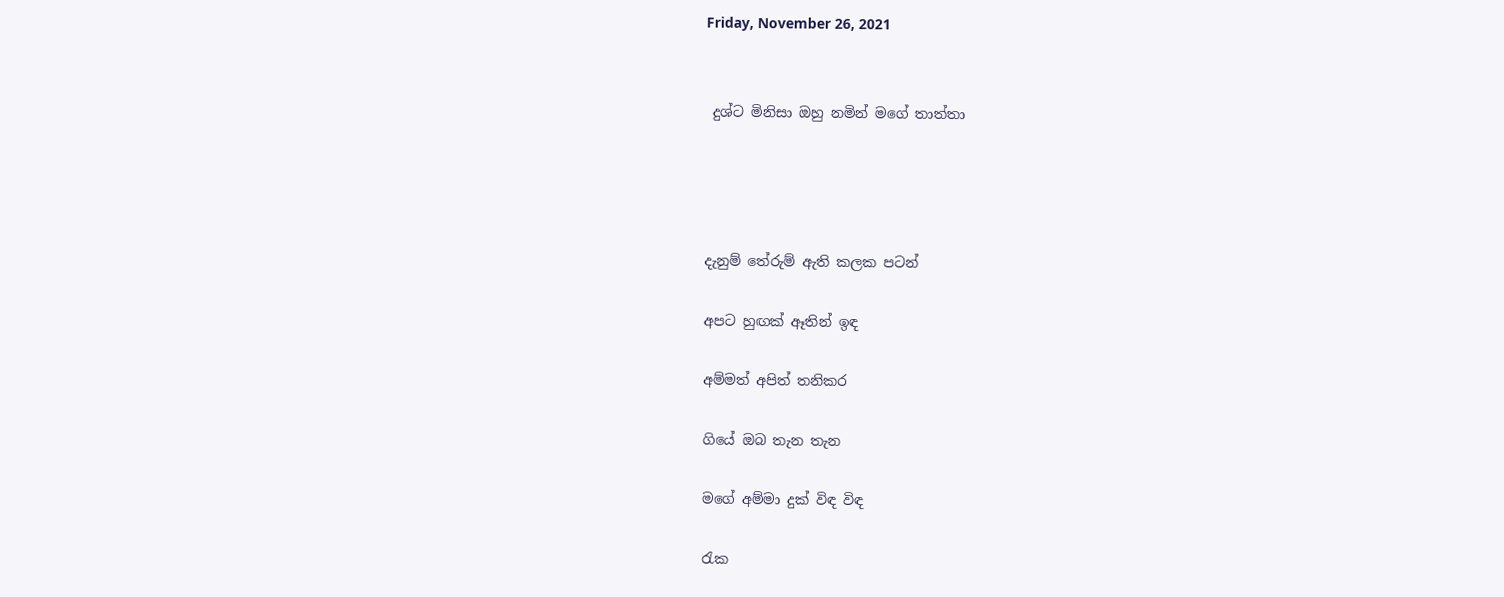Friday, November 26, 2021


 දුශ්ට මිනිසා ඔහු නමින් මගේ තාත්තා




දැනුම් තේරුම් ඇති කලක පටන්

අපට හුඟක් ඈතින් ඉඳ

අම්මත් අපිත් තනිකර

ගියේ ඔබ තැන තැන

මගේ අම්මා දුක් විඳ විඳ

රැක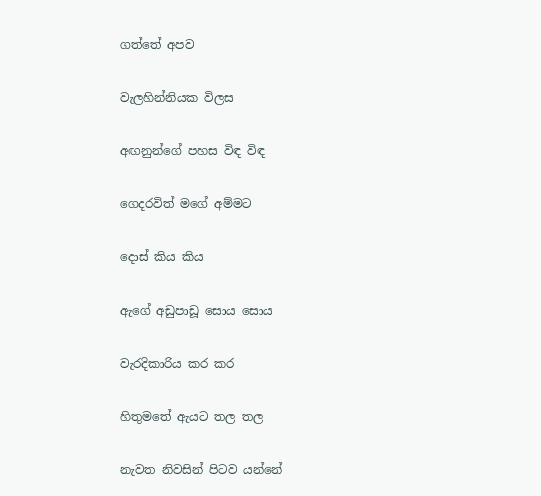ගත්තේ අපව

වැලහින්නියක විලස

අඟනුන්ගේ පහස විඳ විඳ

ගෙදරවිත් මගේ අම්මට

දොස් කිය කිය

ඇගේ අඩුපාඩූ සොය සොය

වැරදිකාරිය කර කර

හිතුමතේ ඇයට තල තල

නැවත නිවසින් පිටව යන්නේ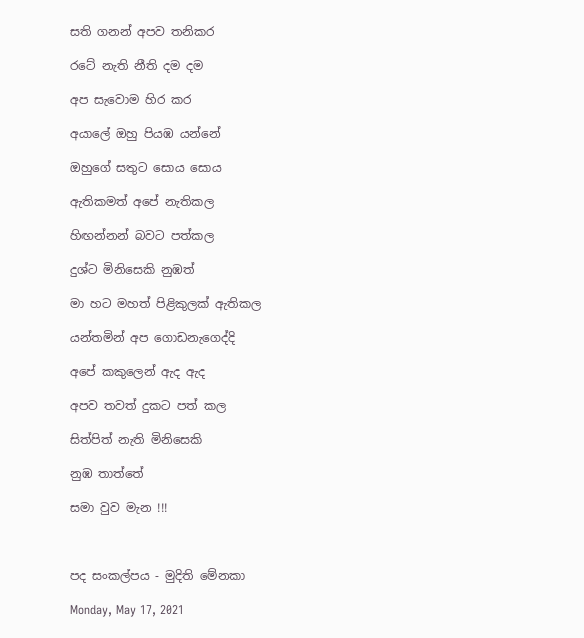සති ගනන් අපව තනිකර

රටේ නැති නීති දම දම

අප සැවොම හිර කර

අයාලේ ඔහු පියඹ යන්නේ

ඔහුගේ සතුට සොය සොය

ඇතිකමත් අපේ නැතිකල

හිඟන්නන් බවට පත්කල

දුශ්ට මිනිසෙකි නුඹත්

මා හට මහත් පිළිකුලක් ඇතිකල

යන්තමින් අප ගොඩනැගෙද්දි

අපේ කකුලෙන් ඇද ඇද

අපව තවත් දුකට පත් කල

සිත්පිත් නැති මිනිසෙකි

නුඹ තාත්තේ

සමා වුව මැන !!!



පද සංකල්පය - මුදිති මේනකා

Monday, May 17, 2021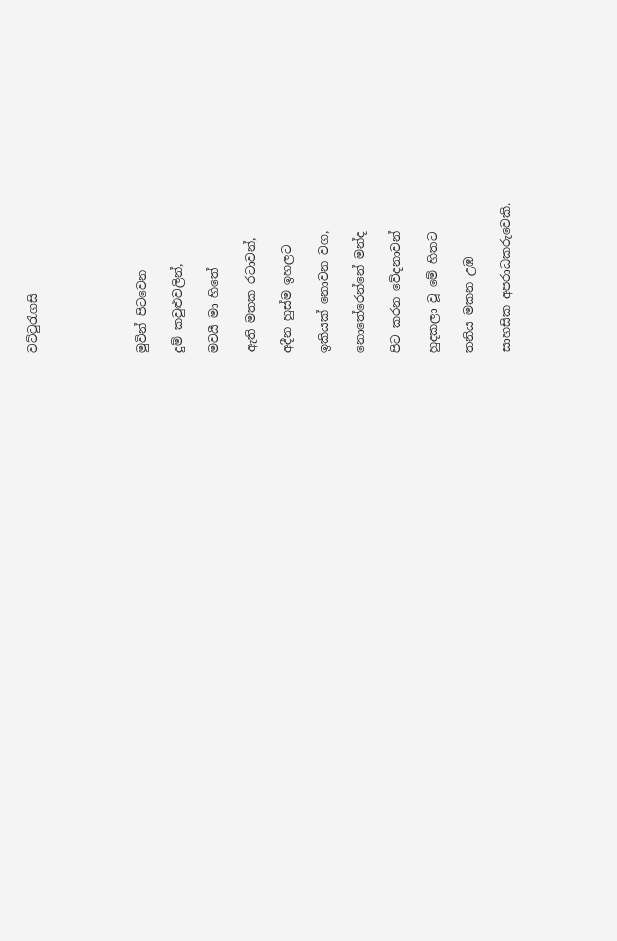වට්ටුරැගසි





මුවින් පිටවෙන

දුම් කවුළුවලින්,

මවයී මා හිතේ

ඇති මතක රටාවන්,

අදීන හුස්ම ඉහලට

ඉකියක් නොවන වග,

නොතේරෙන්නේ මන්ද

පිට කරන වේදනාවන්

හුදකලා වූ මේ හිතට

තනිය මකන උඹ‍

සාහසික අපරාධකරුවෙකි.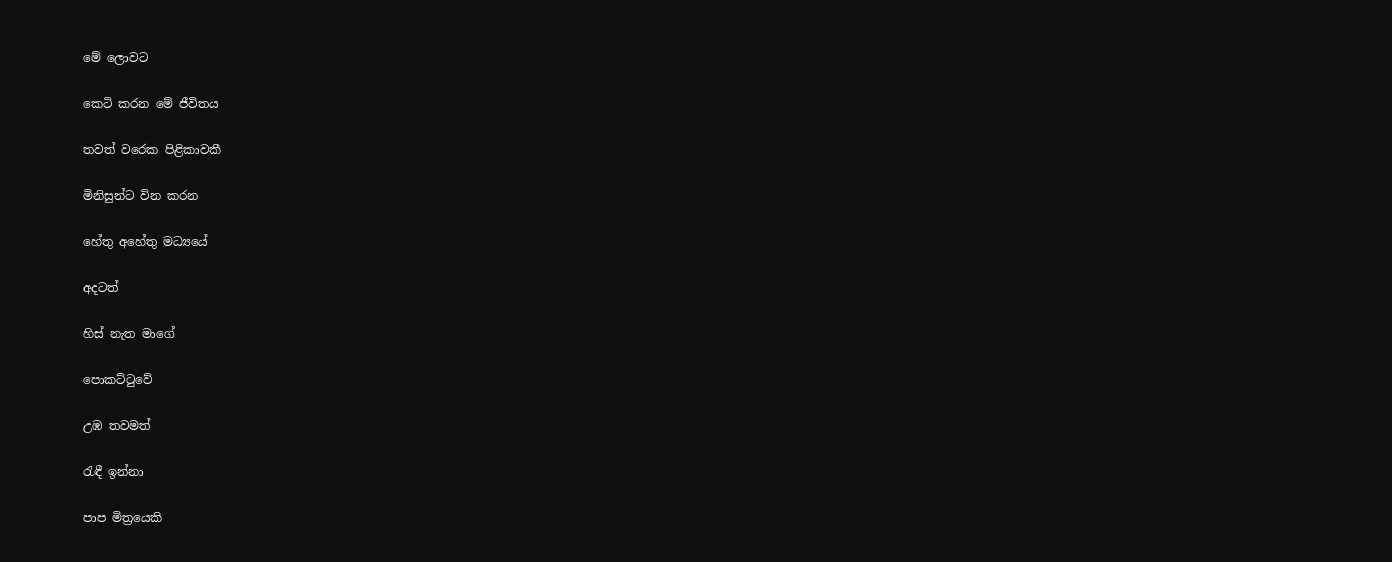මේ ලොවට

කෙටි කරන මේ ජීවිතය

තවත් වරෙක පිළිකාවකී

මිනිසුන්ට වින කරන

හේතු අහේතු මධ්‍යයේ

අදටත්

හිස් නැත මාගේ

පොකට්ටුවේ

උඹ තවමත්

රැඳී ඉන්නා

පාප මිත්‍රයෙකි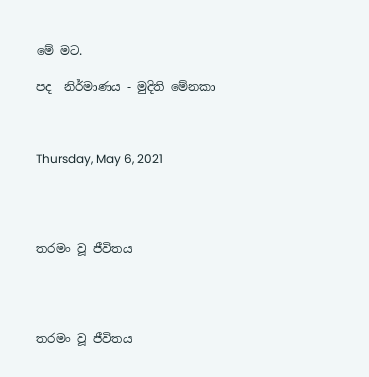මේ මට.

පද  නිර්මාණය - මුදිති මේනකා



Thursday, May 6, 2021




තරමං වූ ජීවිතය




තරමං වූ ජීවිතය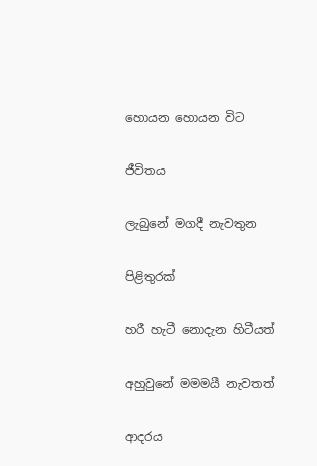හොයන හොයන විට

ජීවිතය

ලැබුනේ මගදී නැවතුන

පිළිතුරක්

හරී හැටී නොදැන හිටීයත්

අහුවුනේ මමමයී නැවතත්

ආදරය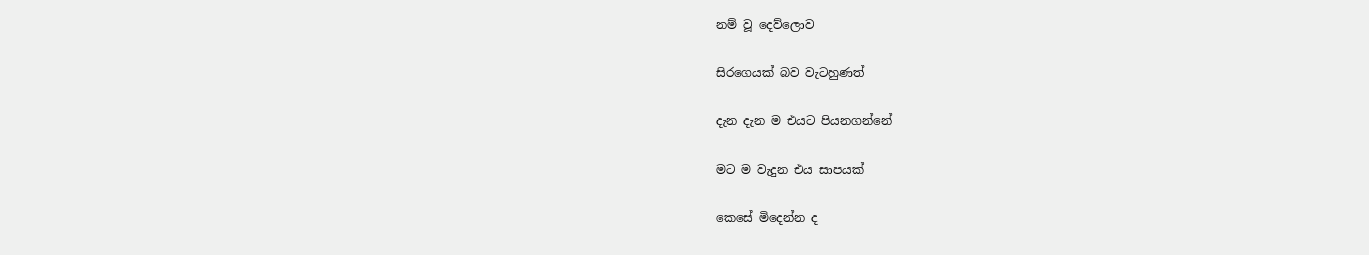නම් වූ දෙව්ලොව

සිරගෙයක් බව වැටහුණත්

දැන දැන ම එයට පියනගන්නේ

මට ම වැදුන එය සාපයක්

කෙසේ මිදෙන්න ද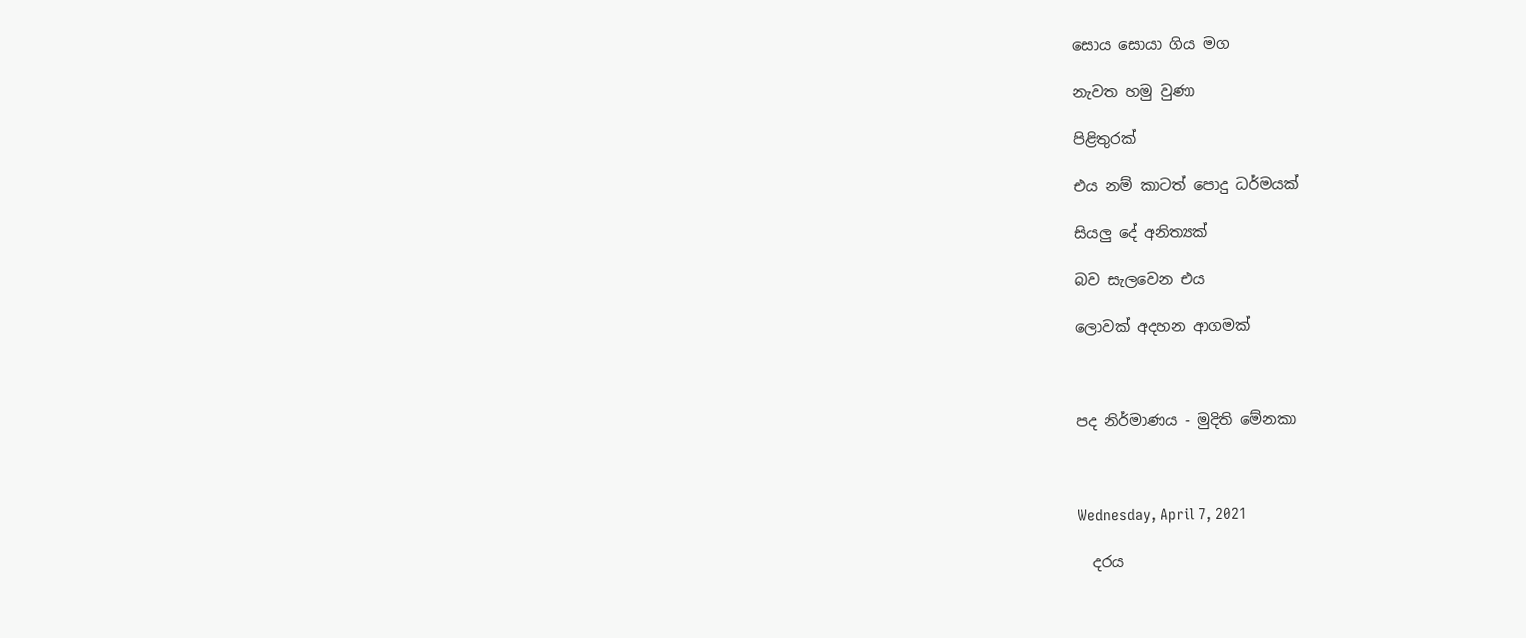සොය සොයා ගිය මග

නැවත හමු වුණා

පිළිතුරක්

එය නම් කාටත් පොදු ධර්මයක්

සියලු දේ අනිත්‍යක්

බව සැලවෙන එය

ලොවක් අදහන ආගමක්



පද නිර්මාණය - මුදිති මේනකා



Wednesday, April 7, 2021

  දරය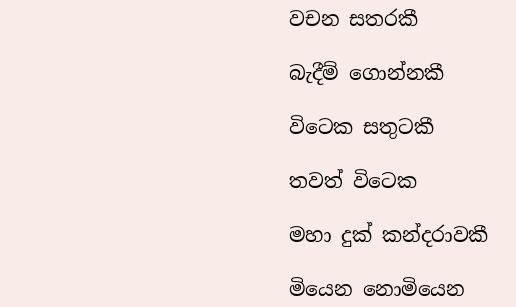වචන සතරකී

බැදීම් ගොන්නකී

විටෙක සතුටකී

තවත් විටෙක

මහා දුක් කන්දරාවකී

මියෙන නොමියෙන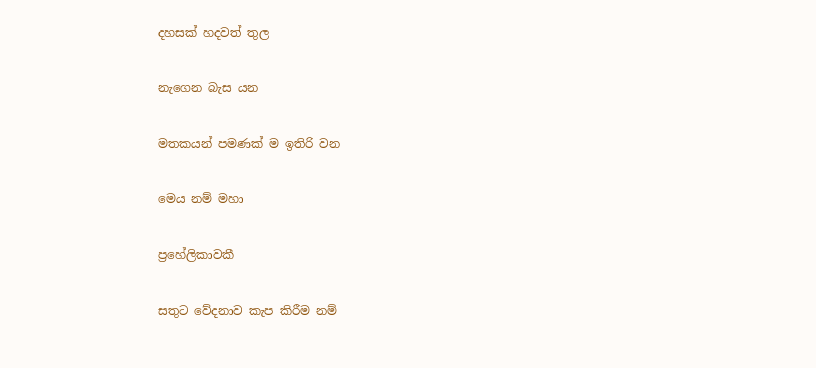දහසක් හදවත් තුල

නැගෙන බැස යන

මතකයන් පමණක් ම ඉතිරි වන

මෙය නම් මහා

ප්‍රහේලිකාවකී

සතුට වේදනාව කැප කිරීම නම්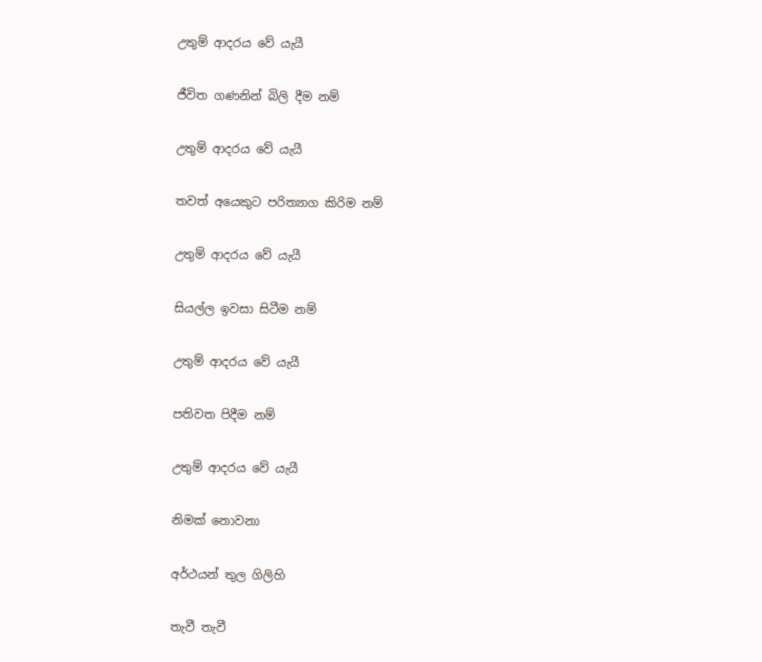උතුම් ආදරය වේ යැයී

ජීවිත ගණනින් බිලි දීම නම්

උතුම් ආදරය වේ යැයී

තවත් අයෙකුට පරිත්‍යාග කිරිම නම්

උතුම් ආදරය වේ යැයී

සියල්ල ඉවසා සිටීම නම්

උතුම් ආදරය වේ යැයී

පතිවත පිදීම නම්

උතුම් ආදරය වේ යැයී

නිමක් නොවනා

අර්ථයන් තුල ගිලිහි

තැවී තැවී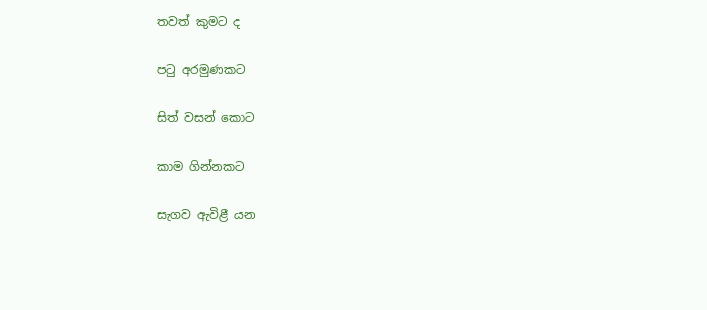තවත් කුමට ද

පටු අරමුණකට

සිත් වසන් කොට

කාම ගින්නකට

සැගව ඇවිළී යන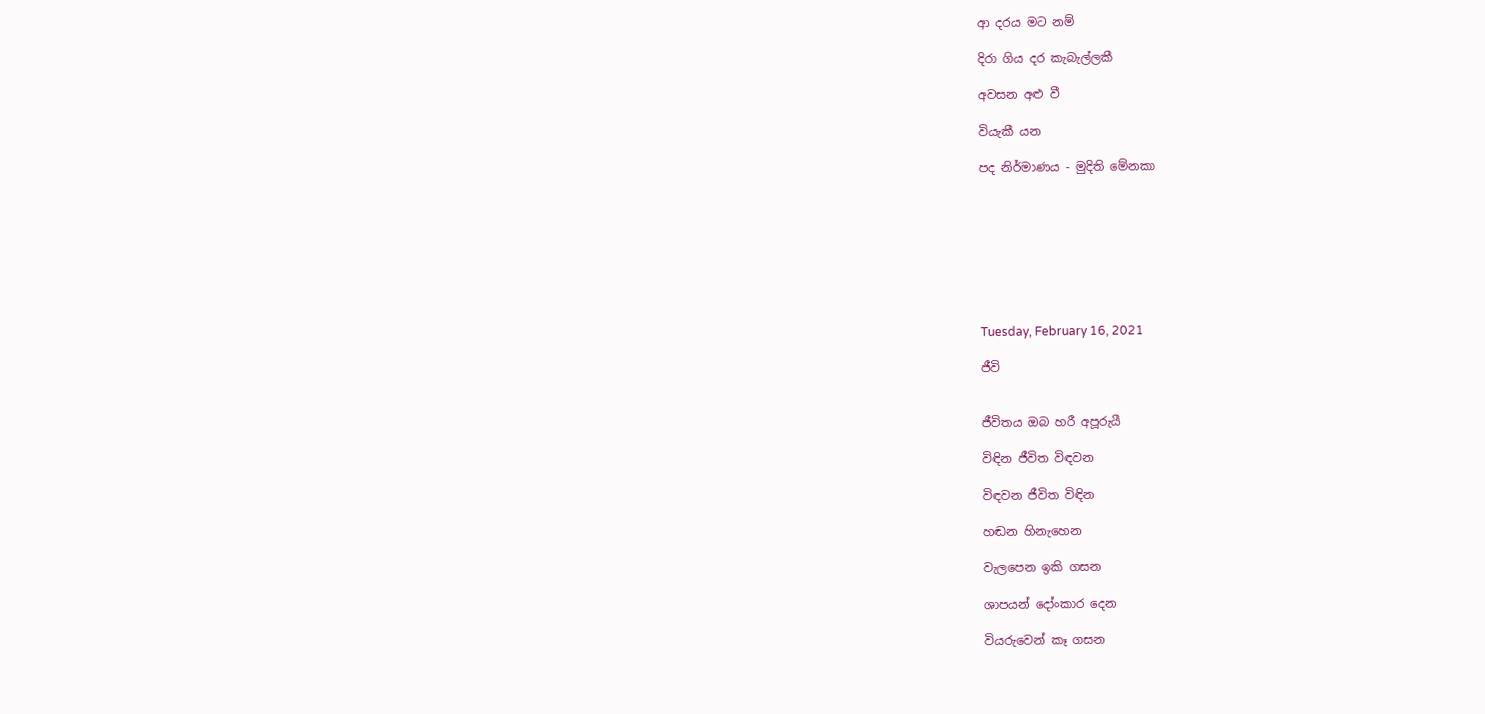ආ දරය මට නම්

දිරා ගිය දර කැබැල්ලකී

අවසන අළු වී

වියැකී යන

පද නිර්මාණය - මුදිති මේනකා








Tuesday, February 16, 2021

ජීවි


ජීවිතය ඔබ හරී අපූරුයී

විඳින ජීවිත විඳවන

විඳවන ජීවිත විඳින

හඬන හිනැහෙන

වැලපෙන ඉකි ගසන

ශාපයන් දෝංකාර දෙන

වියරුවෙන් කෑ ගසන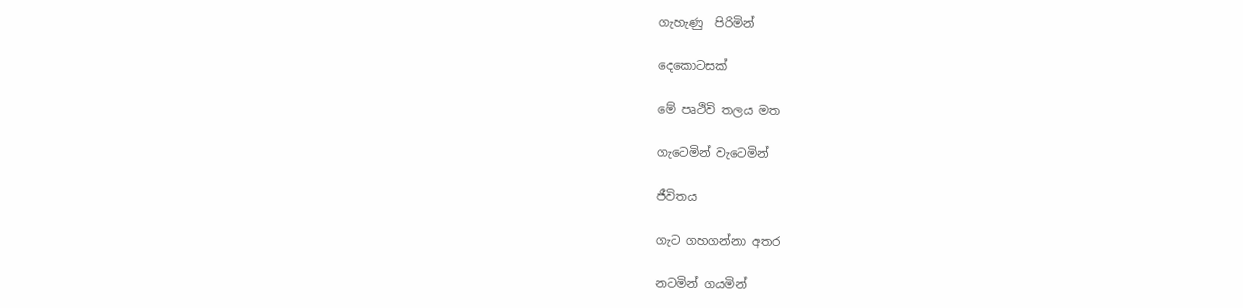ගැහැණු  පිරිමින්

දෙකොටසක්

මේ පෘථිවි තලය මත

ගැටෙමින් වැටෙමින්

ජීවිතය

ගැට ගහගන්නා අතර

නටමින් ගයමින්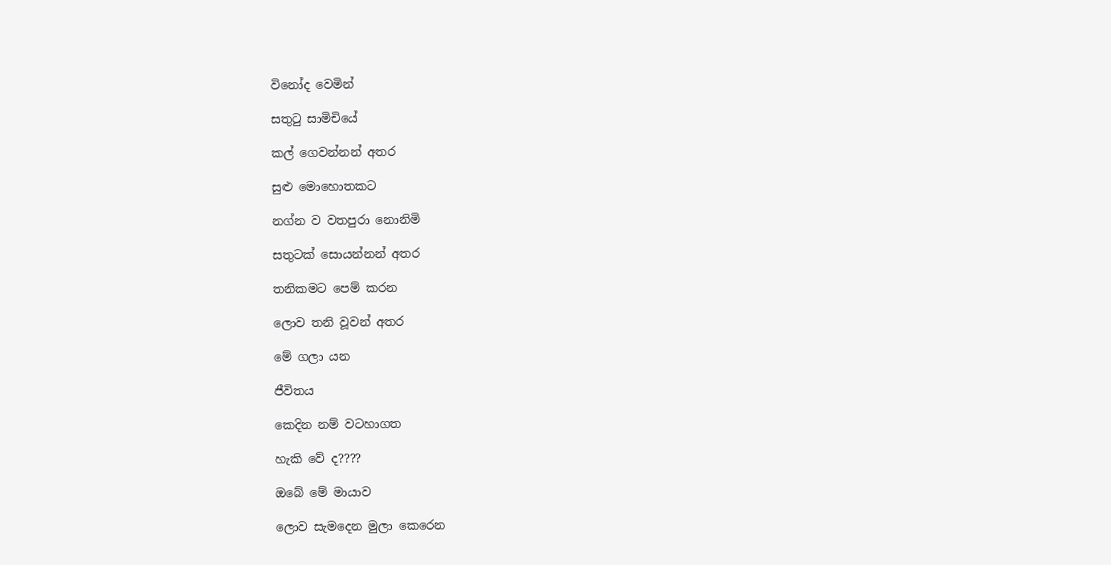විනෝද වෙමින්

සතුටු සාමිචියේ

කල් ගෙවන්නන් අතර

සුළු මොහොතකට

නග්න ව වතපුරා නොනිමි

සතුටක් සොයන්නන් අතර

තනිකමට පෙම් කරන

ලොව තනි වූවන් අතර

මේ ගලා යන

ජීවිතය

කෙදින නම් වටහාගත

හැකි වේ ද????

ඔබේ මේ මායාව

ලොව සැමදෙන මුලා කෙරෙන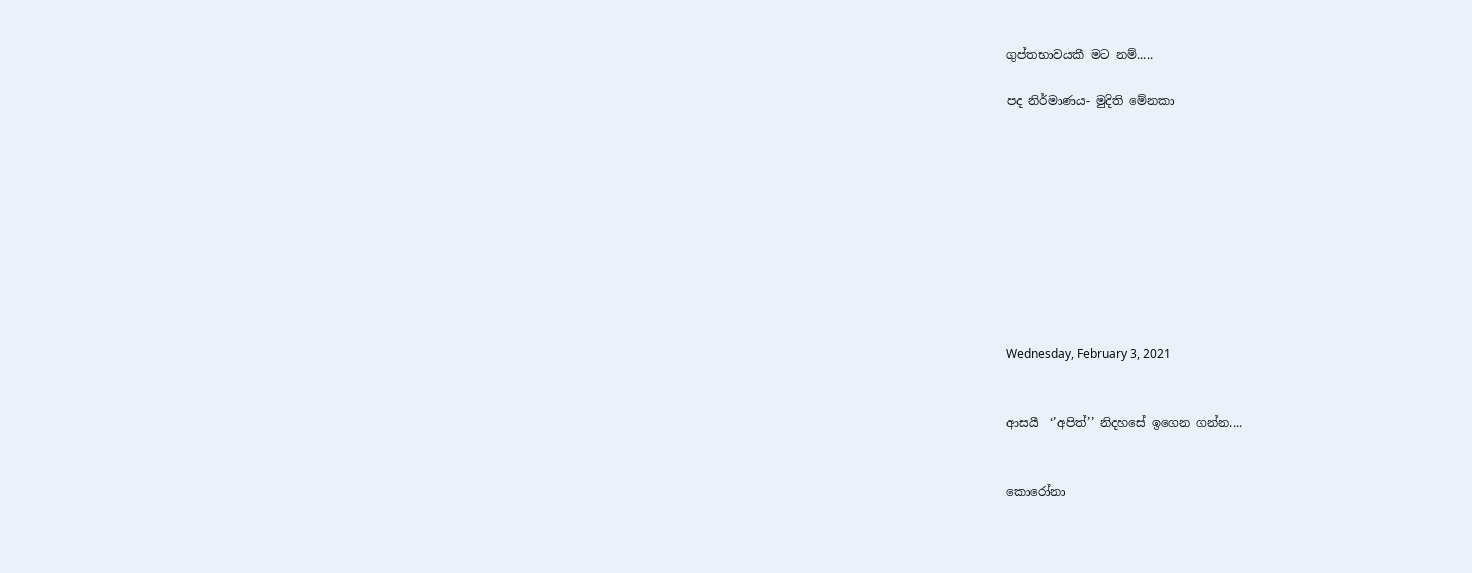ගුප්තභාවයකී මට නම්.....

පද නිර්මාණය- මුදිති මේනකා










Wednesday, February 3, 2021


ආසයී  ‘’අපිත්’’ නිදහසේ ඉගෙන ගන්න....


කොරෝනා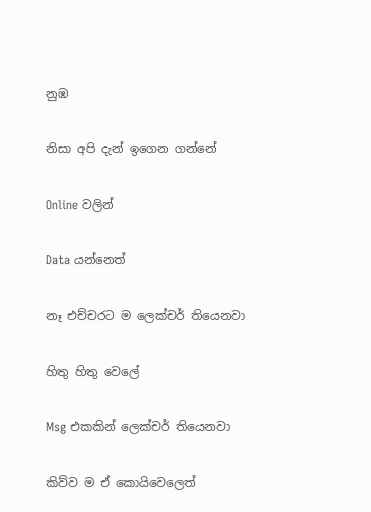නුඹ

නිසා අපි දැන් ඉගෙන ගන්නේ

Online වලින්

Data යන්නෙත්

නෑ එච්චරට ම ලෙක්චර් තියෙනවා

හිතු හිතු වෙලේ

Msg එකකින් ලෙක්චර් තියෙනවා

කිව්ව ම ඒ කොයිවෙලෙත්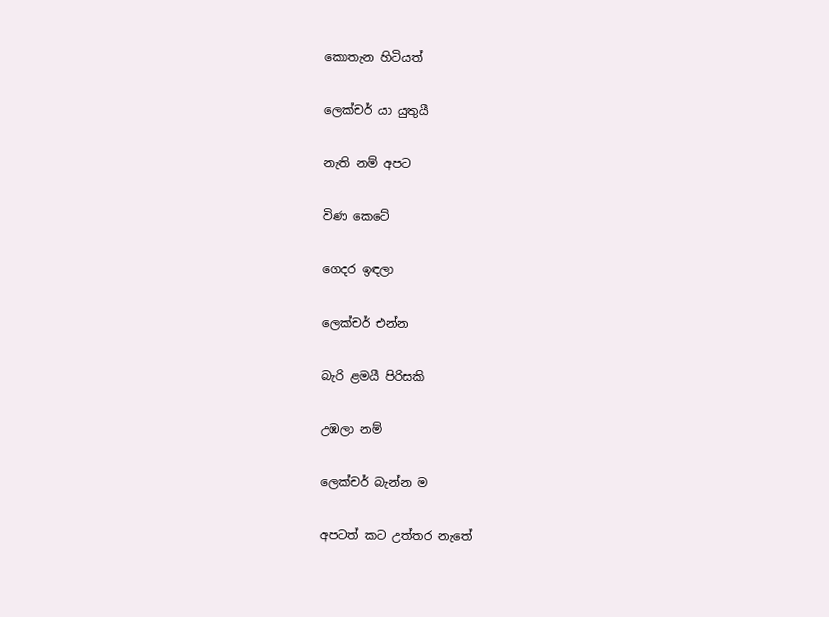කොතැන හිටියත්

ලෙක්චර් යා යුතුයී

නැති නම් අපට

විණ කෙටේ

ගෙදර ඉඳලා

ලෙක්චර් එන්න

බැරි ළමයී පිරිසකි

උඹලා නම්

ලෙක්චර් බැන්න ම

අපටත් කට උත්තර නැතේ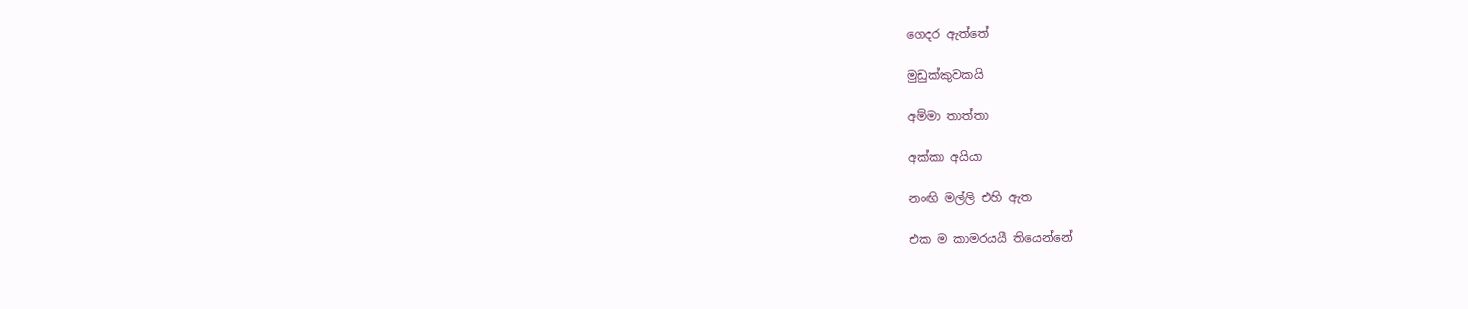ගෙදර ඇත්තේ

මුඩුක්කුවකයි

අම්මා තාත්තා

අක්කා අයියා

නංඟි මල්ලි එහි ඇත

එක ම කාමරයයී තියෙන්නේ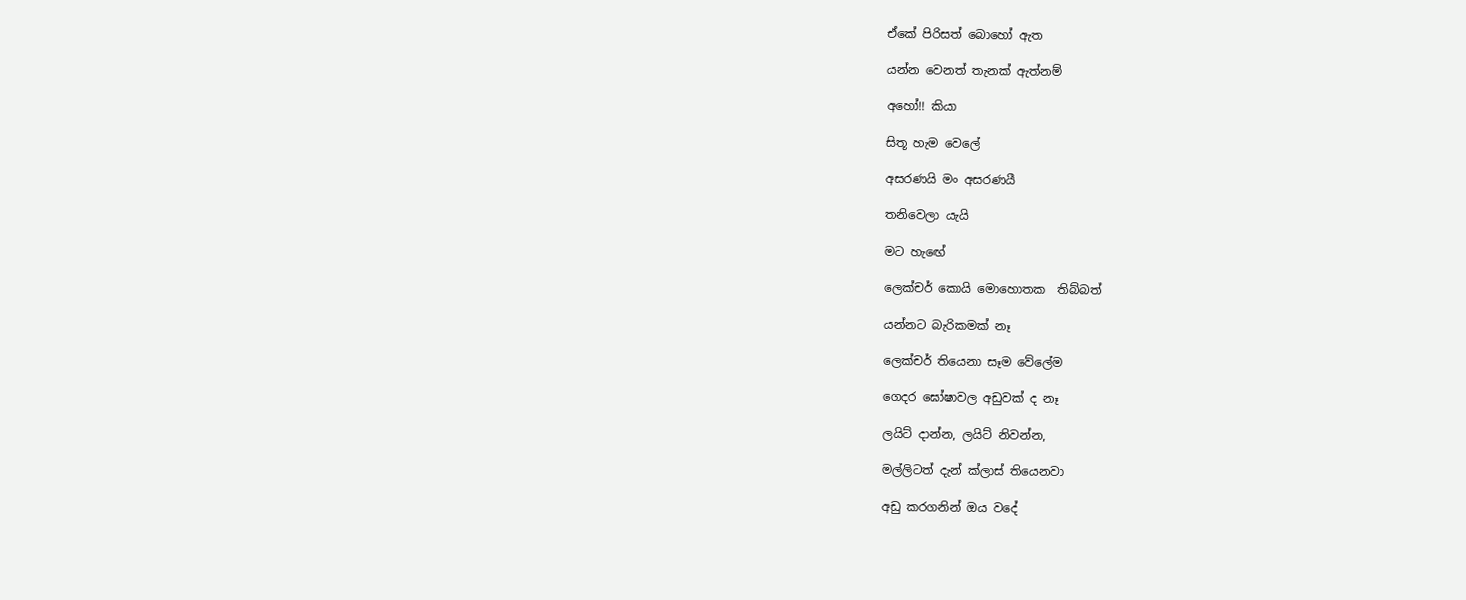ඒකේ පිරිසත් බොහෝ ඇත

යන්න වෙනත් තැනක් ඇත්නම්

අහෝ!! කියා

සිතූ හැම වෙලේ

අසරණයි මං අසරණයී

තනිවෙලා යැයි

මට හැඟේ

ලෙක්චර් කොයි මොහොතක  තිබ්බත්

යන්නට බැරිකමක් නෑ

ලෙක්චර් තියෙනා සෑම වේලේම

ගෙදර ඝෝෂාවල අඩුවක් ද නෑ

ලයිට් දාන්න, ලයිට් නිවන්න,

මල්ලිටත් දැන් ක්ලාස් තියෙනවා

අඩු කරගනින් ඔය වදේ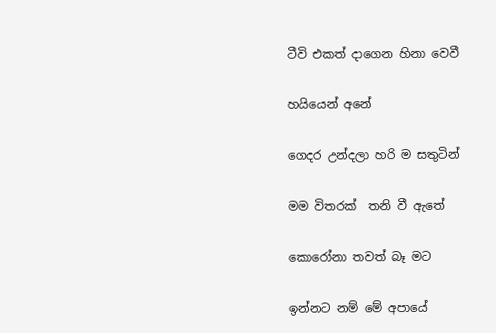ටීවි එකත් දාගෙන හිනා වෙවී

හයියෙන් අනේ

ගෙදර උන්දලා හරි ම සතුටින්

මම විතරක්  තනි වී ඇතේ

කොරෝනා තවත් බෑ මට

ඉන්නට නම් මේ අපායේ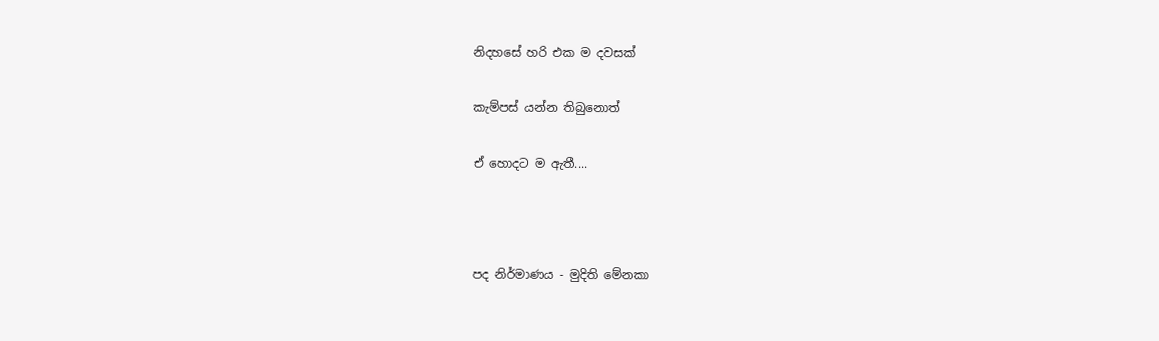නිදහසේ හරි එක ම දවසක්

කැම්පස් යන්න තිබුනොත්

ඒ හොදට ම ඇතී....



පද නිර්මාණය - මුදිති මේනකා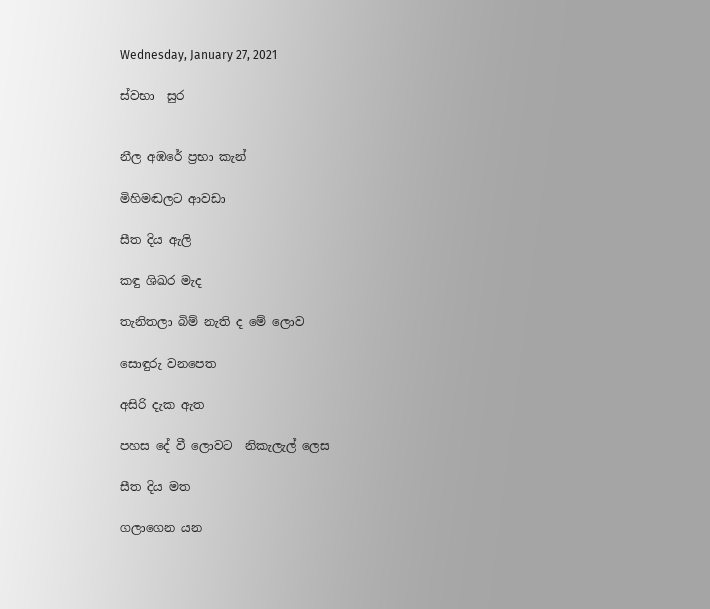Wednesday, January 27, 2021

ස්වභා  සුර


නීල අඹරේ ප්‍රභා කැන්

මිහිමඬලට ආවඩා

සීත දිය ඇලි

කඳු ශිඛර මැද

තැනිතලා බිම් නැති ද මේ ලොව

සොඳුරු වනපෙත

අසිරි දැක ඇත

පහස දේ වී ලොවට  නිකැලැල් ලෙස

සීත දිය මත

ගලාගෙන යන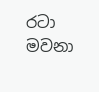රටා මවනා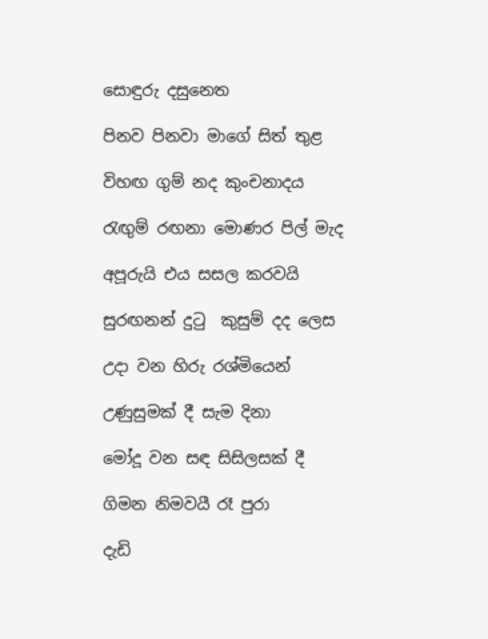සොඳුරු දසුනෙත

පිනව පිනවා මාගේ සිත් තුළ

විහඟ ගුම් නද කුංචනාදය

රැඟුම් රඟනා මොණර පිල් මැද

අපූරුයි එය සසල කරවයි

සුරඟනන් දුටු  කුසුම් දද ලෙස

උදා වන හිරු රශ්මියෙන්

උණුසුමක් දී සැම දිනා

මෝදූ වන සඳ සිසිලසක් දී

ගිමන නිමවයී රෑ පුරා

දැඩි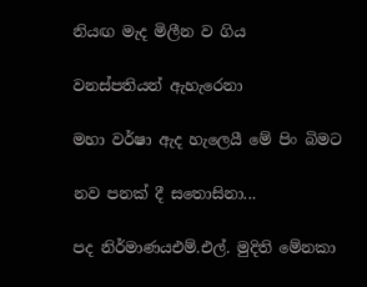නියඟ මැද මිලීන ව ගිය

වනස්පතියන් ඇහැරෙනා

මහා වර්ෂා ඇද හැලෙයී මේ පිං බිමට

නව පනක් දී සතොසිනා...

පද නිර්මාණයඑම්.එල්. මුදිති මේනකා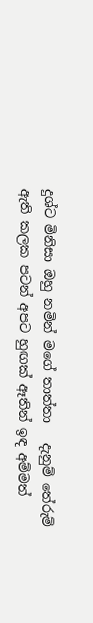දුශ්ට මිනිසා ඔහු නමින් මගේ තාත්තා   දැනුම් තේරුම් ඇති කලක පටන් අපට හුඟක් ඈතින් ඉඳ අම්මත්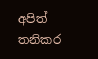අපිත් තනිකර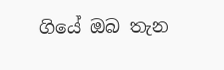ගියේ ඔබ තැන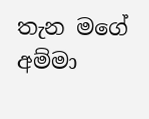තැන මගේ අම්මා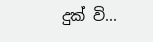දුක් වි...